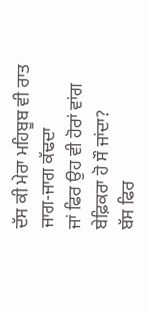ਦੱਸ ਕੀ ਮੇਰਾ ਮਹਿਬੂਬ ਵੀ ਰਾਤ ਜਾਗ-ਜਾਗ ਕੱਢਦਾ
ਜਾਂ ਫਿਰ ਉਹ ਵੀ ਹੋਰਾਂ ਵਾਂਗ ਬੇਫ਼ਿਕਰਾ ਹੋ ਸੌ ਜਾਂਦਾ?
ਬੱਸ ਫਿਰ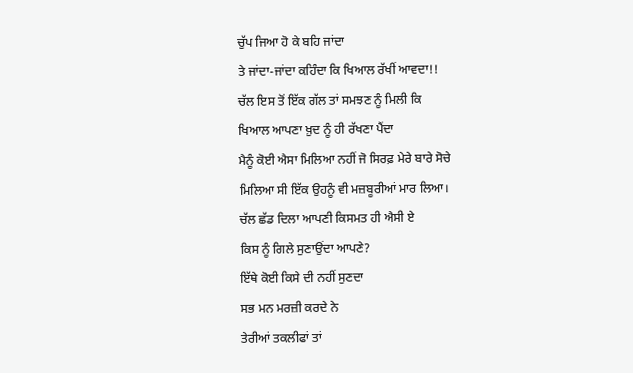ਚੁੱਪ ਜਿਆ ਹੋ ਕੇ ਬਹਿ ਜਾਂਦਾ
ਤੇ ਜਾਂਦਾ-ਜਾਂਦਾ ਕਹਿੰਦਾ ਕਿ ਖਿਆਲ ਰੱਖੀਂ ਆਵਦਾ!!
ਚੱਲ ਇਸ ਤੋਂ ਇੱਕ ਗੱਲ ਤਾਂ ਸਮਝਣ ਨੂੰ ਮਿਲੀ ਕਿ
ਖਿਆਲ ਆਪਣਾ ਖ਼ੁਦ ਨੂੰ ਹੀ ਰੱਖਣਾ ਪੈਂਦਾ
ਮੈਨੂੰ ਕੋਈ ਐਸਾ ਮਿਲਿਆ ਨਹੀਂ ਜੋ ਸਿਰਫ਼ ਮੇਰੇ ਬਾਰੇ ਸੋਚੇ
ਮਿਲਿਆ ਸੀ ਇੱਕ ਉਹਨੂੰ ਵੀ ਮਜ਼ਬੂਰੀਆਂ ਮਾਰ ਲਿਆ।
ਚੱਲ ਛੱਡ ਦਿਲਾ ਆਪਣੀ ਕਿਸਮਤ ਹੀ ਐਸੀ ਏ
ਕਿਸ ਨੂੰ ਗਿਲੇ ਸੁਣਾਉਂਦਾ ਆਪਣੇ?
ਇੱਥੇ ਕੋਈ ਕਿਸੇ ਦੀ ਨਹੀਂ ਸੁਣਦਾ
ਸਭ ਮਨ ਮਰਜ਼ੀ ਕਰਦੇ ਨੇ
ਤੇਰੀਆਂ ਤਕਲੀਫਾਂ ਤਾਂ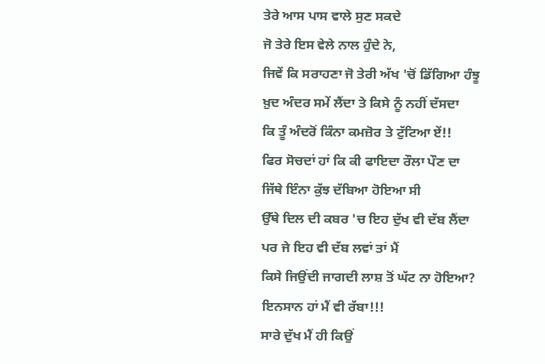ਤੇਰੇ ਆਸ ਪਾਸ ਵਾਲੇ ਸੁਣ ਸਕਦੇ
ਜੋ ਤੇਰੇ ਇਸ ਵੇਲੇ ਨਾਲ ਹੁੰਦੇ ਨੇ,
ਜਿਵੇਂ ਕਿ ਸਰਾਹਣਾ ਜੋ ਤੇਰੀ ਅੱਖ 'ਚੋਂ ਡਿੱਗਿਆ ਹੰਝੂ
ਖ਼ੁਦ ਅੰਦਰ ਸਮੇਂ ਲੈਂਦਾ ਤੇ ਕਿਸੇ ਨੂੰ ਨਹੀਂ ਦੱਸਦਾ
ਕਿ ਤੂੰ ਅੰਦਰੋਂ ਕਿੰਨਾ ਕਮਜ਼ੋਰ ਤੇ ਟੁੱਟਿਆ ਏਂ!!
ਫਿਰ ਸੋਚਦਾਂ ਹਾਂ ਕਿ ਕੀ ਫਾਇਦਾ ਰੌਲਾ ਪੌਣ ਦਾ
ਜਿੱਥੇ ਇੰਨਾ ਕੁੱਝ ਦੱਬਿਆ ਹੋਇਆ ਸੀ
ਉੱਥੇ ਦਿਲ ਦੀ ਕਬਰ 'ਚ ਇਹ ਦੁੱਖ ਵੀ ਦੱਬ ਲੈਂਦਾ
ਪਰ ਜੇ ਇਹ ਵੀ ਦੱਬ ਲਵਾਂ ਤਾਂ ਮੈਂ
ਕਿਸੇ ਜਿਉਂਦੀ ਜਾਗਦੀ ਲਾਸ਼ ਤੋਂ ਘੱਟ ਨਾ ਹੋਇਆ?
ਇਨਸਾਨ ਹਾਂ ਮੈਂ ਵੀ ਰੱਬਾ!!!
ਸਾਰੇ ਦੁੱਖ ਮੈਂ ਹੀ ਕਿਉਂ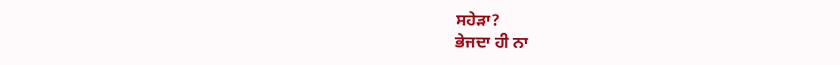ਸਹੇੜਾ?
ਭੇਜਦਾ ਹੀ ਨਾ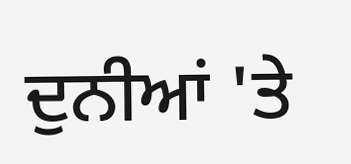ਦੁਨੀਆਂ 'ਤੇ